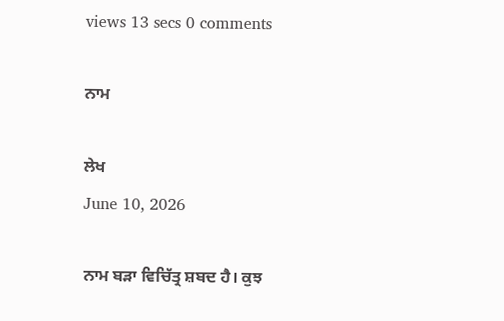views 13 secs 0 comments

ਨਾਮ

ਲੇਖ
June 10, 2026

ਨਾਮ ਬੜਾ ਵਿਚਿੱਤ੍ਰ ਸ਼ਬਦ ਹੈ। ਕੁਝ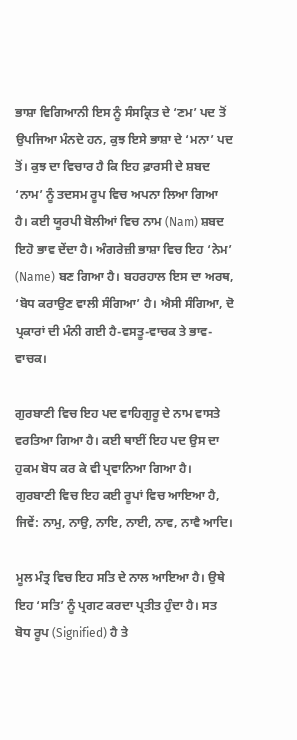ਭਾਸ਼ਾ ਵਿਗਿਆਨੀ ਇਸ ਨੂੰ ਸੰਸਕ੍ਰਿਤ ਦੇ ‘ਣਮ’ ਪਦ ਤੋਂ ਉਪਜਿਆ ਮੰਨਦੇ ਹਨ, ਕੁਝ ਇਸੇ ਭਾਸ਼ਾ ਦੇ ‘ਮਨਾ’ ਪਦ ਤੋਂ। ਕੁਝ ਦਾ ਵਿਚਾਰ ਹੈ ਕਿ ਇਹ ਫ਼ਾਰਸੀ ਦੇ ਸ਼ਬਦ ‘ਨਾਮ’ ਨੂੰ ਤਦਸਮ ਰੂਪ ਵਿਚ ਅਪਨਾ ਲਿਆ ਗਿਆ ਹੈ। ਕਈ ਯੂਰਪੀ ਬੋਲੀਆਂ ਵਿਚ ਨਾਮ (Nam) ਸ਼ਬਦ ਇਹੋ ਭਾਵ ਦੇਂਦਾ ਹੈ। ਅੰਗਰੇਜ਼ੀ ਭਾਸ਼ਾ ਵਿਚ ਇਹ ‘ਨੇਮ’ (Name) ਬਣ ਗਿਆ ਹੈ। ਬਹਰਹਾਲ ਇਸ ਦਾ ਅਰਥ, ‘ਬੋਧ ਕਰਾਉਣ ਵਾਲੀ ਸੰਗਿਆ’ ਹੈ। ਐਸੀ ਸੰਗਿਆ, ਦੋ ਪ੍ਰਕਾਰਾਂ ਦੀ ਮੰਨੀ ਗਈ ਹੈ-ਵਸਤੂ-ਵਾਚਕ ਤੇ ਭਾਵ-ਵਾਚਕ।

ਗੁਰਬਾਣੀ ਵਿਚ ਇਹ ਪਦ ਵਾਹਿਗੁਰੂ ਦੇ ਨਾਮ ਵਾਸਤੇ ਵਰਤਿਆ ਗਿਆ ਹੈ। ਕਈ ਥਾਈਂ ਇਹ ਪਦ ਉਸ ਦਾ ਹੁਕਮ ਬੋਧ ਕਰ ਕੇ ਵੀ ਪ੍ਰਵਾਨਿਆ ਗਿਆ ਹੈ। ਗੁਰਬਾਣੀ ਵਿਚ ਇਹ ਕਈ ਰੂਪਾਂ ਵਿਚ ਆਇਆ ਹੈ, ਜਿਵੇਂ: ਨਾਮੁ, ਨਾਉ, ਨਾਇ, ਨਾਈ, ਨਾਵ, ਨਾਵੈ ਆਦਿ।

ਮੂਲ ਮੰਤ੍ਰ ਵਿਚ ਇਹ ਸਤਿ ਦੇ ਨਾਲ ਆਇਆ ਹੈ। ਉਥੇ ਇਹ ‘ਸਤਿ’ ਨੂੰ ਪ੍ਰਗਟ ਕਰਦਾ ਪ੍ਰਤੀਤ ਹੁੰਦਾ ਹੈ। ਸਤ ਬੋਧ ਰੂਪ (Signified) ਹੈ ਤੇ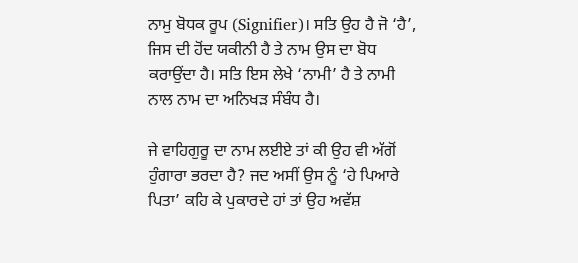ਨਾਮੁ ਬੋਧਕ ਰੂਪ (Signifier)। ਸਤਿ ਉਹ ਹੈ ਜੋ ‘ਹੈ’, ਜਿਸ ਦੀ ਹੋਂਦ ਯਕੀਨੀ ਹੈ ਤੇ ਨਾਮ ਉਸ ਦਾ ਬੋਧ ਕਰਾਉਂਦਾ ਹੈ। ਸਤਿ ਇਸ ਲੇਖੇ ‘ਨਾਮੀ’ ਹੈ ਤੇ ਨਾਮੀ ਨਾਲ ਨਾਮ ਦਾ ਅਨਿਖੜ ਸੰਬੰਧ ਹੈ।

ਜੇ ਵਾਹਿਗੁਰੂ ਦਾ ਨਾਮ ਲਈਏ ਤਾਂ ਕੀ ਉਹ ਵੀ ਅੱਗੋਂ ਹੁੰਗਾਰਾ ਭਰਦਾ ਹੈ? ਜਦ ਅਸੀਂ ਉਸ ਨੂੰ ‘ਹੇ ਪਿਆਰੇ ਪਿਤਾ’ ਕਹਿ ਕੇ ਪੁਕਾਰਦੇ ਹਾਂ ਤਾਂ ਉਹ ਅਵੱਸ਼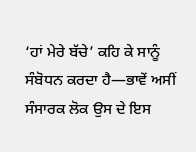‘ਹਾਂ ਮੇਰੇ ਬੱਚੇ’ ਕਹਿ ਕੇ ਸਾਨੂੰ ਸੰਬੋਧਨ ਕਰਦਾ ਹੈ—ਭਾਵੇਂ ਅਸੀਂ ਸੰਸਾਰਕ ਲੋਕ ਉਸ ਦੇ ਇਸ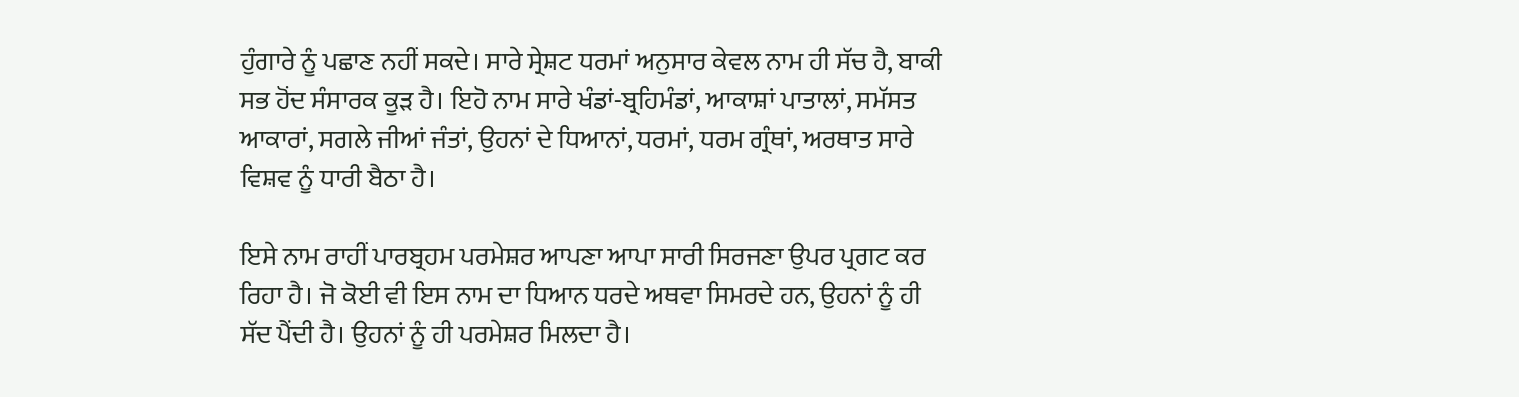ਹੁੰਗਾਰੇ ਨੂੰ ਪਛਾਣ ਨਹੀਂ ਸਕਦੇ। ਸਾਰੇ ਸ੍ਰੇਸ਼ਟ ਧਰਮਾਂ ਅਨੁਸਾਰ ਕੇਵਲ ਨਾਮ ਹੀ ਸੱਚ ਹੈ, ਬਾਕੀ ਸਭ ਹੋਂਦ ਸੰਸਾਰਕ ਕੂੜ ਹੈ। ਇਹੋ ਨਾਮ ਸਾਰੇ ਖੰਡਾਂ-ਬ੍ਰਹਿਮੰਡਾਂ, ਆਕਾਸ਼ਾਂ ਪਾਤਾਲਾਂ, ਸਮੱਸਤ ਆਕਾਰਾਂ, ਸਗਲੇ ਜੀਆਂ ਜੰਤਾਂ, ਉਹਨਾਂ ਦੇ ਧਿਆਨਾਂ, ਧਰਮਾਂ, ਧਰਮ ਗ੍ਰੰਥਾਂ, ਅਰਥਾਤ ਸਾਰੇ ਵਿਸ਼ਵ ਨੂੰ ਧਾਰੀ ਬੈਠਾ ਹੈ।

ਇਸੇ ਨਾਮ ਰਾਹੀਂ ਪਾਰਬ੍ਰਹਮ ਪਰਮੇਸ਼ਰ ਆਪਣਾ ਆਪਾ ਸਾਰੀ ਸਿਰਜਣਾ ਉਪਰ ਪ੍ਰਗਟ ਕਰ ਰਿਹਾ ਹੈ। ਜੋ ਕੋਈ ਵੀ ਇਸ ਨਾਮ ਦਾ ਧਿਆਨ ਧਰਦੇ ਅਥਵਾ ਸਿਮਰਦੇ ਹਨ, ਉਹਨਾਂ ਨੂੰ ਹੀ ਸੱਦ ਪੈਂਦੀ ਹੈ। ਉਹਨਾਂ ਨੂੰ ਹੀ ਪਰਮੇਸ਼ਰ ਮਿਲਦਾ ਹੈ।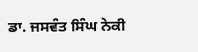ਡਾ. ਜਸਵੰਤ ਸਿੰਘ ਨੇਕੀ